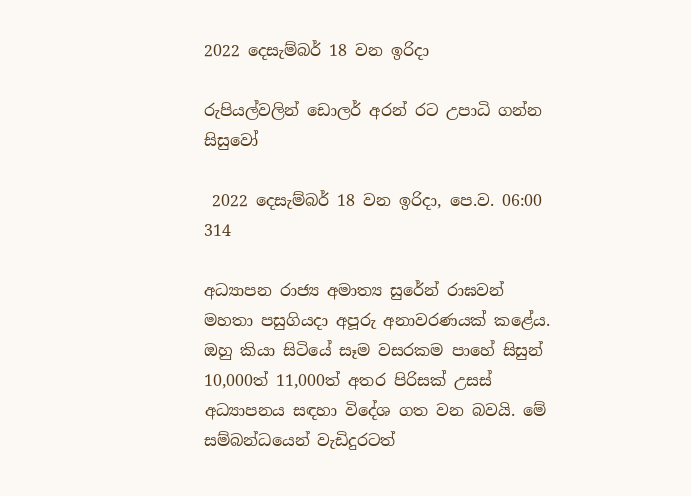2022 දෙසැම්බර් 18 වන ඉරිදා

රුපියල්වලින් ඩොලර් අරන් රට උපාධි ගන්න සිසුවෝ

 2022 දෙසැම්බර් 18 වන ඉරිදා, පෙ.ව. 06:00 314

අධ්‍යාපන රාජ්‍ය අමාත්‍ය සුරේන් රාඝවන් මහතා පසුගියදා අපූරු අනාවරණයක් කළේය. ඔහු කියා සිටියේ සෑම වසරකම පාහේ සිසුන් 10,000ත් 11,000ත් අතර පිරිසක් උසස් අධ්‍යාපනය සඳහා විදේශ ගත වන බවයි. මේ සම්බන්ධයෙන් වැඩිදුරටත්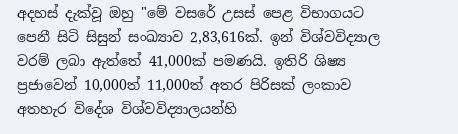අදහස් දැක්වූ ඔහු "මේ වසරේ උසස් පෙළ විභාගයට පෙනී සිටි සිසුන් සංඛ්‍යාව 2,83,616ක්. ඉන් විශ්වවිද්‍යාල වරම් ලබා ඇත්තේ 41,000ක් පමණයි. ඉතිරි ශිෂ්‍ය ප්‍රජාවෙන් 10,000ත් 11,000ත් අතර පිරිසක් ලංකාව අතහැර විදේශ විශ්වවිද්‍යාලයන්හි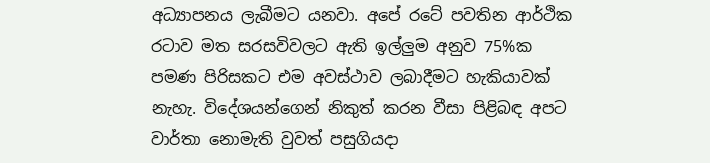අධ්‍යාපනය ලැබීමට යනවා. අපේ රටේ පවතින ආර්ථික රටාව මත සරසවිවලට ඇති ඉල්ලුම අනුව 75%ක පමණ පිරිසකට එම අවස්ථාව ලබාදීමට හැකියාවක් නැහැ. විදේශයන්ගෙන් නිකුත් කරන වීසා පිළිබඳ අපට වාර්තා නොමැති වුවත් පසුගියදා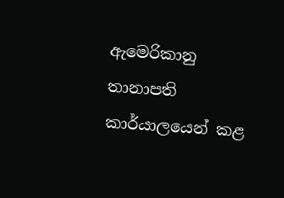ඇමෙරිකානු තානාපති කාර්යාලයෙන් කළ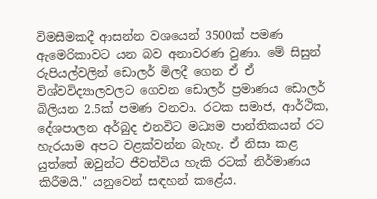විමසීමකදී ආසන්න වශයෙන් 3500ක් පමණ ඇමෙරිකාවට යන බව අනාවරණ වුණා. මේ සිසුන් රුපියල්වලින් ඩොලර් මිලදී ගෙන ඒ ඒ විශ්වවිද්‍යාලවලට ගෙවන ඩොලර් ප්‍රමාණය ඩොලර් බිලියන 2.5ක් පමණ වනවා. රටක සමාජ, ආර්ථික, දේශපාලන අර්බුද එනවිට මධ්‍යම පාන්තිකයන් රට හැරයාම අපට වළක්වන්න බැහැ. ඒ නිසා කළ යුත්තේ ඔවුන්ට ජීවත්විය හැකි රටක් නිර්මාණය කිරීමයි." යනුවෙන් සඳහන් කළේය.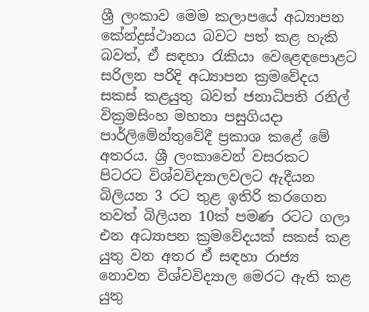ශ්‍රී ලංකාව මෙම කලාපයේ අධ්‍යාපන කේන්ද්‍රස්ථානය බවට පත් කළ හැකි බවත්, ඒ සඳහා රැකියා වෙළෙඳපොළට සරිලන පරිදි අධ්‍යාපන ක්‍රමවේදය සකස් කළයුතු බවත් ජනාධිපති රනිල් වික්‍රමසිංහ මහතා පසුගියදා පාර්ලිමේන්තුවේදී ප්‍රකාශ කළේ මේ අතරය. ශ්‍රී ලංකාවෙන් වසරකට පිටරට විශ්වවිද්‍යාලවලට ඇදීයන බිලියන 3 රට තුළ ඉතිරි කරගෙන තවත් බිලියන 10ක් පමණ රටට ගලා එන අධ්‍යාපන ක්‍රමවේදයක් සකස් කළ යුතු වන අතර ඒ සඳහා රාජ්‍ය නොවන විශ්වවිද්‍යාල මෙරට ඇති කළ යුතු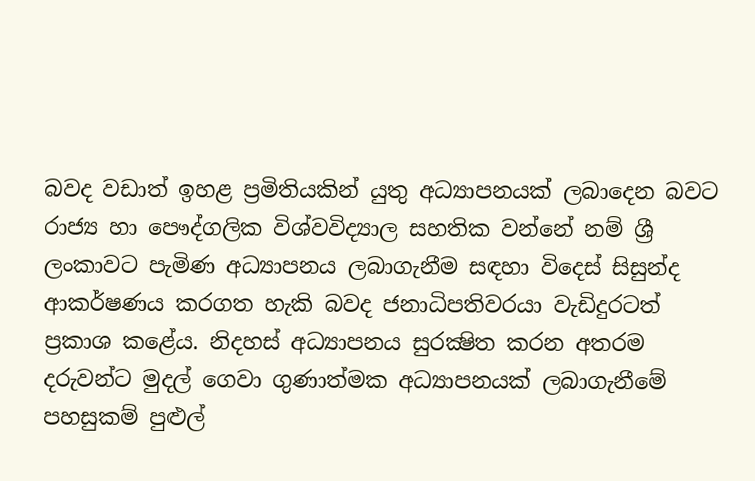බවද වඩාත් ඉහළ ප්‍රමිතියකින් යුතු අධ්‍යාපනයක් ලබාදෙන බවට රාජ්‍ය හා පෞද්ගලික විශ්වවිද්‍යාල සහතික වන්නේ නම් ශ්‍රී ලංකාවට පැමිණ අධ්‍යාපනය ලබාගැනීම සඳහා විදෙස් සිසුන්ද ආකර්ෂණය කරගත හැකි බවද ජනාධිපතිවරයා වැඩිදුරටත්  ප්‍රකාශ කළේය. නිදහස් අධ්‍යාපනය සුරක්‍ෂිත කරන අතරම දරුවන්ට මුදල් ගෙවා ගුණාත්මක අධ්‍යාපනයක් ලබාගැනීමේ පහසුකම් පුළුල්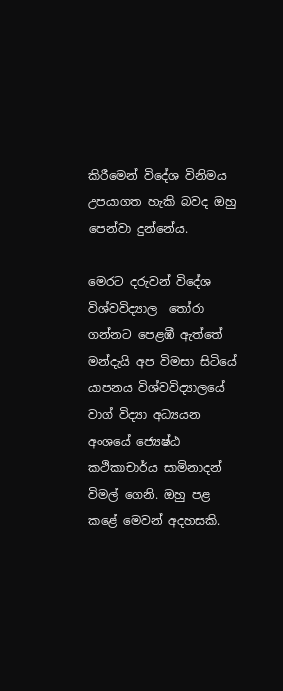කිරීමෙන් විදේශ විනිමය උපයාගත හැකි බවද ඔහු පෙන්වා දුන්නේය.

මෙරට දරුවන් විදේශ විශ්වවිද්‍යාල  තෝරා ගන්නට පෙළඹී ඇත්තේ මන්දැයි අප විමසා සිටියේ යාපනය විශ්වවිද්‍යාලයේ වාග් විද්‍යා අධ්‍යයන අංශයේ ජ්‍යෙෂ්ඨ කථිකාචාර්ය සාමිනාදන් විමල් ගෙනි. ඔහු පළ කළේ මෙවන් අදහසකි.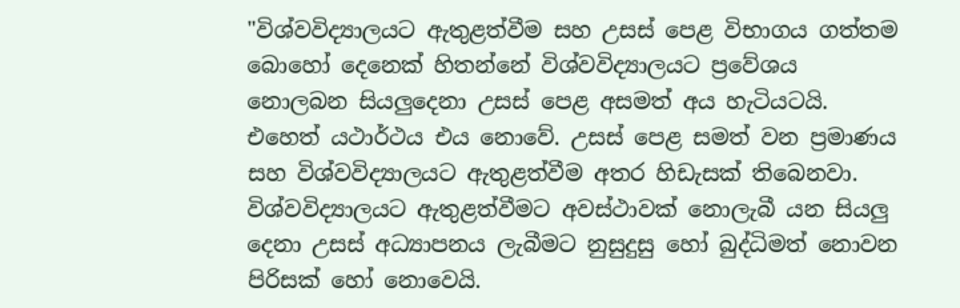"විශ්වවිද්‍යාලයට ඇතුළත්වීම සහ උසස් පෙළ විභාගය ගත්තම බොහෝ දෙනෙක් හිතන්නේ විශ්වවිද්‍යාලයට ප්‍රවේශය නොලබන සියලුදෙනා උසස් පෙළ අසමත් අය හැටියටයි. එහෙත් යථාර්ථය එය නොවේ. උසස් පෙළ සමත් වන ප්‍රමාණය සහ විශ්වවිද්‍යාලයට ඇතුළත්වීම අතර හිඩැසක් තිබෙනවා. විශ්වවිද්‍යාලයට ඇතුළත්වීමට අවස්ථාවක් නොලැබී යන සියලු දෙනා උසස් අධ්‍යාපනය ලැබීමට නුසුදුසු හෝ බුද්ධිමත් නොවන පිරිසක් හෝ නොවෙයි.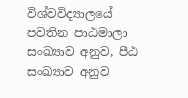විශ්වවිද්‍යාලයේ පවතින පාඨමාලා සංඛ්‍යාව අනුව, පීඨ සංඛ්‍යාව අනුව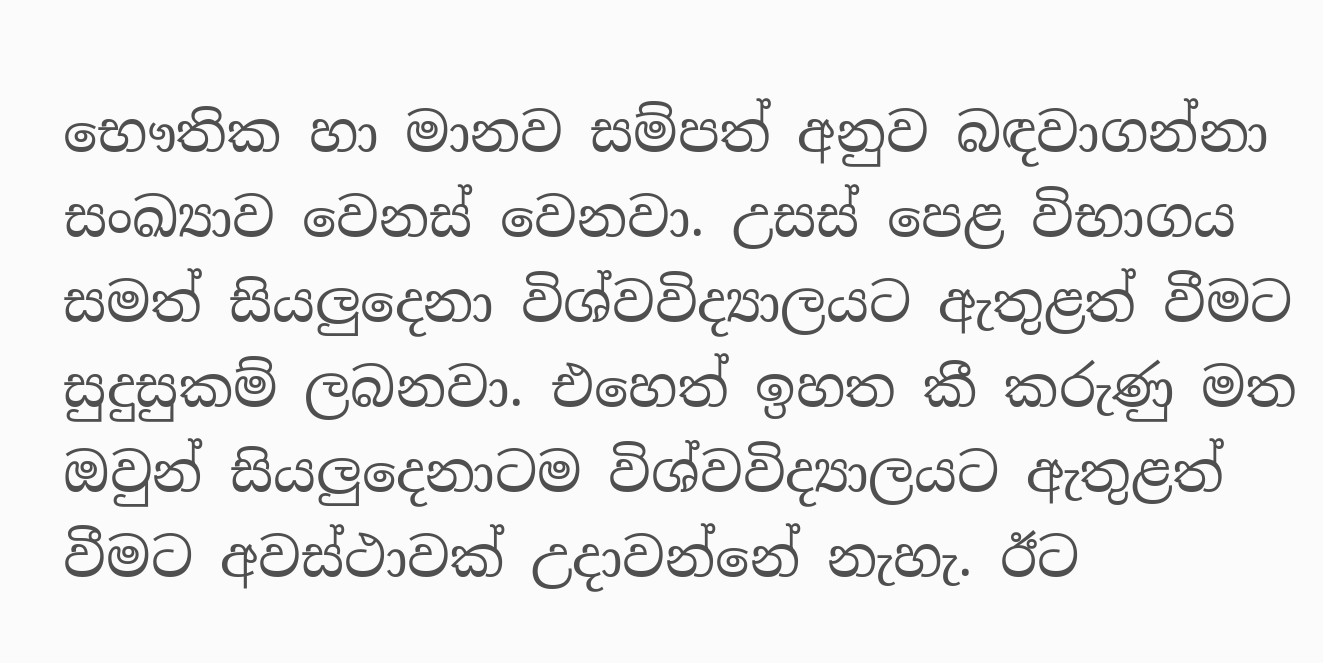භෞතික හා මානව සම්පත් අනුව බඳවාගන්නා සංඛ්‍යාව වෙනස් වෙනවා. උසස් පෙළ විභාගය සමත් සියලුදෙනා විශ්වවිද්‍යාලයට ඇතුළත් වීමට සුදුසුකම් ලබනවා. එහෙත් ඉහත කී කරුණු මත ඔවුන් සියලුදෙනාටම විශ්වවිද්‍යාලයට ඇතුළත් වීමට අවස්ථාවක් උදාවන්නේ නැහැ. ඊට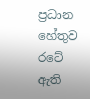ප්‍රධාන හේතුව රටේ ඇති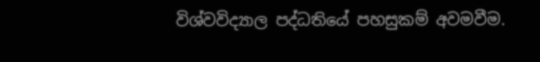විශ්වවිද්‍යාල පද්ධතියේ පහසුකම් අවමවීම.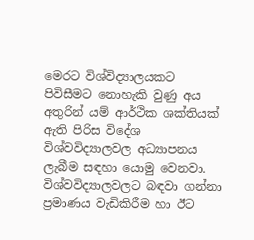මෙරට විශ්විද්‍යාලයකට පිවිසීමට නොහැකි වුණු අය අතුරින් යම් ආර්ථික ශක්තියක් ඇති පිරිස විදේශ විශ්වවිද්‍යාලවල අධ්‍යාපනය ලැබීම සඳහා යොමු වෙනවා. විශ්වවිද්‍යාලවලට බඳවා ගන්නා ප්‍රමාණය වැඩිකිරීම හා ඊට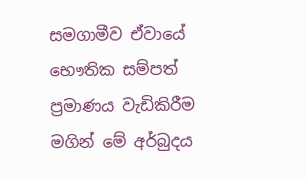සමගාමීව ඒවායේ භෞතික සම්පත් ප්‍රමාණය වැඩිකිරීම මගින් මේ අර්බුදය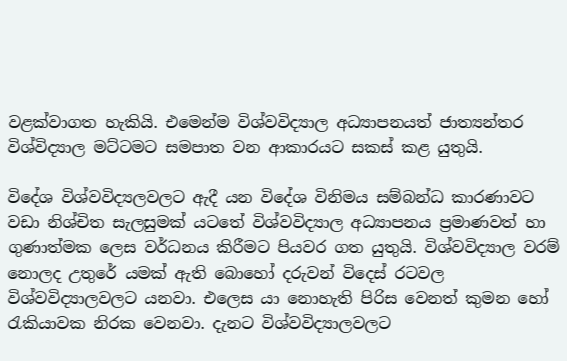වළක්වාගත හැකියි. එමෙන්ම විශ්වවිද්‍යාල අධ්‍යාපනයත් ජාත්‍යන්තර විශ්විද්‍යාල මට්ටමට සමපාත වන ආකාරයට සකස් කළ යුතුයි.

විදේශ විශ්වවිද්‍යලවලට ඇදී යන විදේශ විනිමය සම්බන්ධ කාරණාවට වඩා නිශ්චිත සැලසුමක් යටතේ විශ්වවිද්‍යාල අධ්‍යාපනය ප්‍රමාණවත් හා ගුණාත්මක ලෙස වර්ධනය කිරීමට පියවර ගත යුතුයි. විශ්වවිද්‍යාල වරම් නොලද උතුරේ යමක් ඇති බොහෝ දරුවන් විදෙස් රටවල විශ්වවිද්‍යාලවලට යනවා. එලෙස යා නොහැති පිරිස වෙනත් කුමන හෝ රැකියාවක නිරක වෙනවා. දැනට විශ්වවිද්‍යාලවලට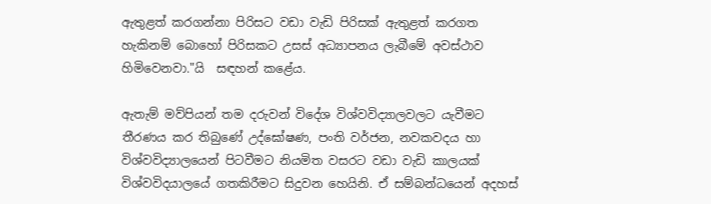ඇතුළත් කරගන්නා පිරිසට වඩා වැඩි පිරිසක් ඇතුළත් කරගත හැකිනම් බොහෝ පිරිසකට උසස් අධ්‍යාපනය ලැබීමේ අවස්ථාව හිමිවෙනවා."යි  සඳහන් කළේය.

ඇතැම් මව්පියන් තම දරුවන් විදේශ විශ්වවිද්‍යාලවලට යැවීමට තීරණය කර තිබුණේ උද්ඝෝෂණ, පංති වර්ජන, නවකවදය හා විශ්වවිද්‍යාලයෙන් පිටවීමට නියමිත වසරට වඩා වැඩි කාලයක් විශ්වවිදයාලයේ ගතකිරීමට සිදුවන හෙයිනි. ඒ සම්බන්ධයෙන් අදහස්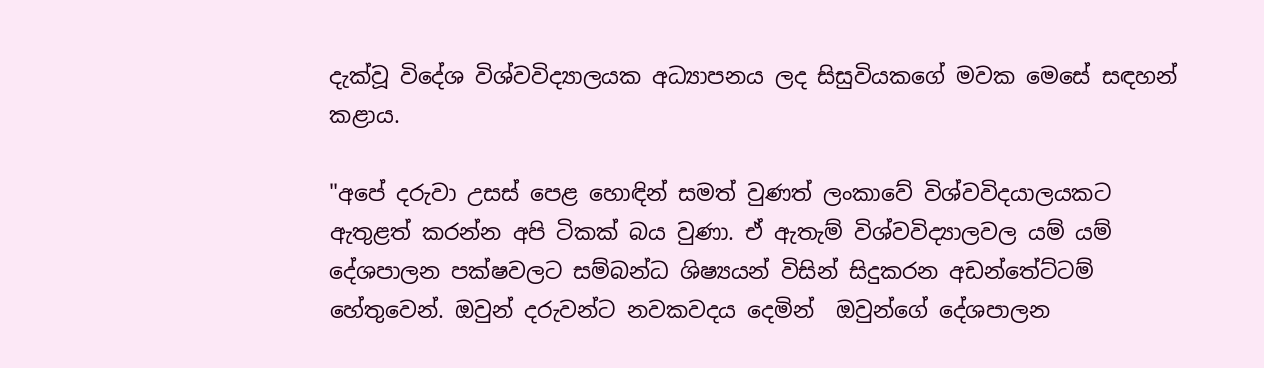දැක්වූ විදේශ විශ්වවිද්‍යාලයක අධ්‍යාපනය ලද සිසුවියකගේ මවක මෙසේ සඳහන් කළාය.

"අපේ දරුවා උසස් පෙළ හොඳින් සමත් වුණත් ලංකාවේ විශ්වවිදයාලයකට ඇතුළත් කරන්න අපි ටිකක් බය වුණා. ඒ ඇතැම් විශ්වවිද්‍යාලවල යම් යම් දේශපාලන පක්ෂවලට සම්බන්ධ ශිෂ්‍යයන් විසින් සිදුකරන අඩන්තේට්ටම් හේතුවෙන්. ඔවුන් දරුවන්ට නවකවදය දෙමින්  ඔවුන්ගේ දේශපාලන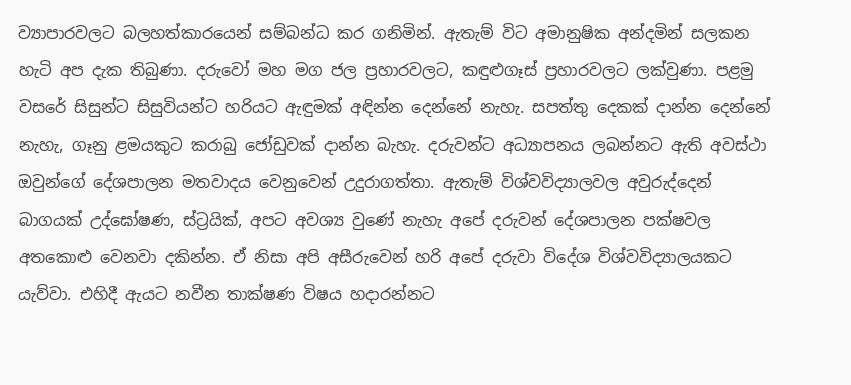ව්‍යාපාරවලට බලහත්කාරයෙන් සම්බන්ධ කර ගනිමින්. ඇතැම් විට අමානුෂික අන්දමින් සලකන හැටි අප දැක තිබුණා. දරුවෝ මහ මග ජල ප්‍රහාරවලට, කඳුළුගෑස් ප්‍රහාරවලට ලක්වුණා. පළමු වසරේ සිසුන්ට සිසුවියන්ට හරියට ඇඳුමක් අඳින්න දෙන්නේ නැහැ. සපත්තු දෙකක් දාන්න දෙන්නේ නැහැ, ගෑනු ළමයකුට කරාබු ජෝඩුවක් දාන්න බැහැ. දරුවන්ට අධ්‍යාපනය ලබන්නට ඇති අවස්ථා ඔවුන්ගේ දේශපාලන මතවාදය වෙනුවෙන් උදුරාගත්තා. ඇතැම් විශ්වවිද්‍යාලවල අවුරුද්දෙන් බාගයක් උද්ඝෝෂණ, ස්ට්‍රයික්, අපට අවශ්‍ය වුණේ නැහැ අපේ දරුවන් දේශපාලන පක්ෂවල අතකොළු වෙනවා දකින්න. ඒ නිසා අපි අසීරුවෙන් හරි අපේ දරුවා විදේශ විශ්වවිද්‍යාලයකට යැව්වා. එහිදී ඇයට නවීන තාක්ෂණ විෂය හදාරන්නට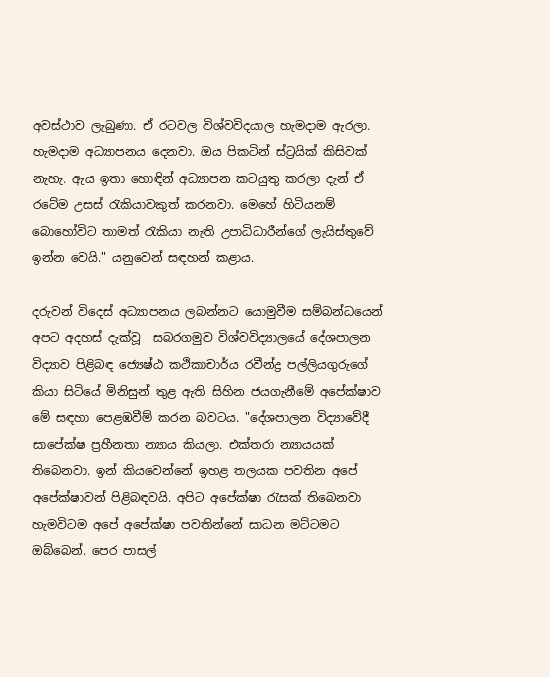අවස්ථාව ලැබුණා. ඒ රටවල විශ්වවිදයාල හැමදාම ඇරලා. හැමදාම අධ්‍යාපනය දෙනවා. ඔය පිකටින් ස්ට්‍රයික් කිසිවක් නැහැ. ඇය ඉතා හොඳින් අධ්‍යාපන කටයුතු කරලා දැන් ඒ රටේම උසස් රැකියාවකුත් කරනවා. මෙහේ හිටියනම් බොහෝවිට තාමත් රැකියා නැති උපාධිධාරීන්ගේ ලැයිස්තුවේ ඉන්න වෙයි." යනුවෙන් සඳහන් කළාය.

දරුවන් විදෙස් අධ්‍යාපනය ලබන්නට යොමුවීම සම්බන්ධයෙන් අපට අදහස් දැක්වූ  සබරගමුව විශ්වවිද්‍යාලයේ දේශපාලන විද්‍යාව පිළිබඳ ජ්‍යෙෂ්ඨ කථිකාචාර්ය රවීන්ද්‍ර පල්ලියගුරුගේ කියා සිටියේ මිනිසුන් තුළ ඇති සිහින ජයගැනීමේ අපේක්ෂාව මේ සඳහා පෙළඹවීම් කරන බවටය. "දේශපාලන විද්‍යාවේදී සාපේක්ෂ ප්‍රහීනතා න්‍යාය කියලා. එක්තරා න්‍යායයක් තිබෙනවා. ඉන් කියවෙන්නේ ඉහළ තලයක පවතින අපේ අපේක්ෂාවන් පිළිබඳවයි. අපිට අපේක්ෂා රැසක් තිබෙනවා හැමවිටම අපේ අපේක්ෂා පවතින්නේ සාධන මට්ටමට ඔබ්බෙන්. පෙර පාසල්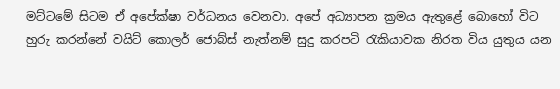මට්ටමේ සිටම ඒ අපේක්ෂා වර්ධනය වෙනවා. අපේ අධ්‍යාපන ක්‍රමය ඇතුළේ බොහෝ විට හුරු කරන්නේ වයිට් කොලර් ජොබ්ස් නැත්නම් සුදු කරපටි රැකියාවක නිරත විය යුතුය යන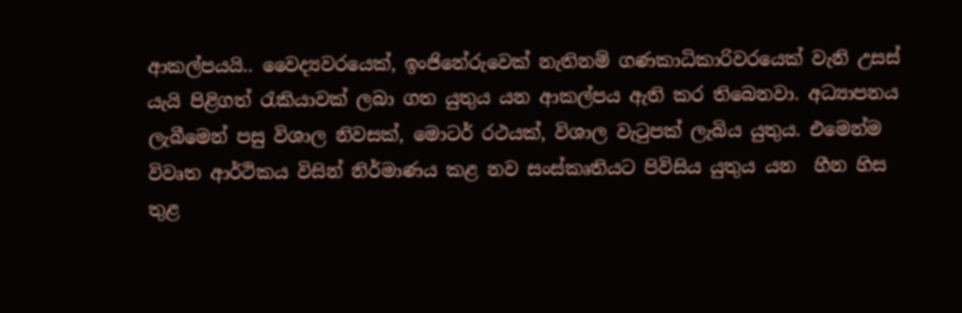ආකල්පයයි.. වෛද්‍යවරයෙක්, ඉංජිනේරුවෙක් නැතිනම් ගණකාධිකාරිවරයෙක් වැනි උසස් යැයි පිළිගත් රැකියාවක් ලබා ගත යුතුය යන ආකල්පය ඇති කර තිබෙනවා. අධ්‍යාපනය ලැබීමෙන් පසු විශාල නිවසක්, මොටර් රථයක්, විශාල වැටුපක් ලැබිය යුතුය. එමෙන්ම විවෘත ආර්ථිකය විසින් නිර්මාණය කළ නව සංස්කෘතියට පිවිසිය යුතුය යන  හීන හිස තුළ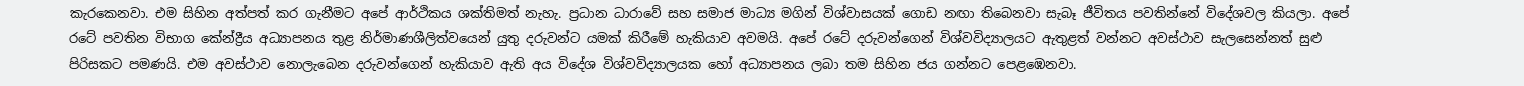කැරකෙනවා. එම සිහින අත්පත් කර ගැනීමට අපේ ආර්ථිකය ශක්තිමත් නැහැ. ප්‍රධාන ධාරාවේ සහ සමාජ මාධ්‍ය මගින් විශ්වාසයක් ගොඩ නඟා තිබෙනවා සැබෑ ජීවිතය පවතින්නේ විදේශවල කියලා. අපේ රටේ පවතින විභාග කේන්ද්‍රීය අධ්‍යාපනය තුළ නිර්මාණශීලිත්වයෙන් යුතු දරුවන්ට යමක් කිරීමේ හැකියාව අවමයි. අපේ රටේ දරුවන්ගෙන් විශ්වවිද්‍යාලයට ඇතුළත් වන්නට අවස්ථාව සැලසෙන්නත් සුළු පිරිසකට පමණයි. එම අවස්ථාව නොලැබෙන දරුවන්ගෙන් හැකියාව ඇති අය විදේශ විශ්වවිද්‍යාලයක හෝ අධ්‍යාපනය ලබා තම සිහින ජය ගන්නට පෙළඹෙනවා.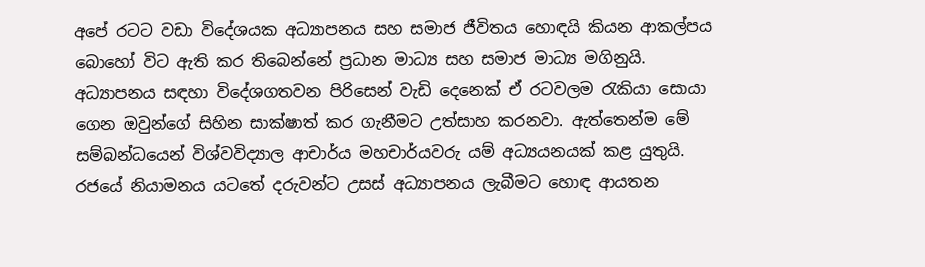අපේ රටට වඩා විදේශයක අධ්‍යාපනය සහ සමාජ ජීවිතය හොඳයි කියන ආකල්පය බොහෝ විට ඇති කර තිබෙන්නේ ප්‍රධාන මාධ්‍ය සහ සමාජ මාධ්‍ය මගිනුයි. අධ්‍යාපනය සඳහා විදේශගතවන පිරිසෙන් වැඩි දෙනෙක් ඒ රටවලම රැකියා සොයා ගෙන ඔවුන්ගේ සිහින සාක්ෂාත් කර ගැනීමට උත්සාහ කරනවා. ඇත්තෙන්ම මේ සම්බන්ධයෙන් විශ්වවිද්‍යාල ආචාර්ය මහචාර්යවරු යම් අධ්‍යයනයක් කළ යුතුයි. රජයේ නියාමනය යටතේ දරුවන්ට උසස් අධ්‍යාපනය ලැබීමට හොඳ ආයතන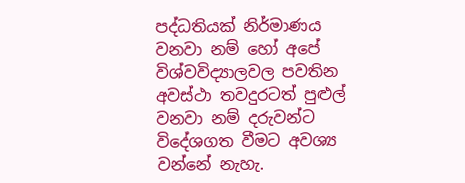පද්ධතියක් නිර්මාණය වනවා නම් හෝ අපේ විශ්වවිද්‍යාලවල පවතින අවස්ථා තවදුරටත් පුළුල් වනවා නම් දරුවන්ට විදේශගත වීමට අවශ්‍ය වන්නේ නැහැ.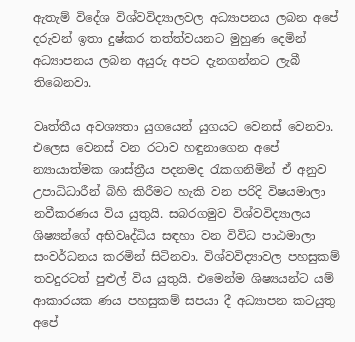ඇතැම් විදේශ විශ්වවිද්‍යාලවල අධ්‍යාපනය ලබන අපේ දරුවන් ඉතා දුෂ්කර තත්ත්වයනට මුහුණ දෙමින් අධ්‍යාපනය ලබන අයුරු අපට දැනගන්නට ලැබී තිබෙනවා.

වෘත්තීය අවශ්‍යතා යුගයෙන් යුගයට වෙනස් වෙනවා. එලෙස වෙනස් වන රටාව හඳුනාගෙන අපේ න්‍යායාත්මක ශාස්ත්‍රීය පදනමද රැකගනිමින් ඒ අනුව උපාධිධාරීන් බිහි කිරීමට හැකි වන පරිදි විෂයමාලා නවීකරණය විය යුතුයි. සබරගමුව විශ්වවිද්‍යාලය  ශිෂ්‍යන්ගේ අභිවෘද්ධිය සඳහා වන විවිධ පාඨමාලා සංවර්ධනය කරමින් සිටිනවා. විශ්වවිද්‍යාවල පහසුකම් තවදුරටත් පුළුල් විය යුතුයි. එමෙන්ම ශිෂ්‍යයන්ට යම් ආකාරයක ණය පහසුකම් සපයා දී අධ්‍යාපන කටයුතු අපේ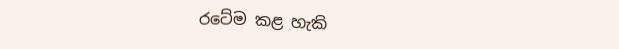රටේම කළ හැකි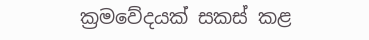ක්‍රමවේදයක් සකස් කළ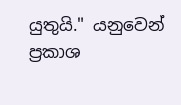යුතුයි." යනුවෙන් ප්‍රකාශ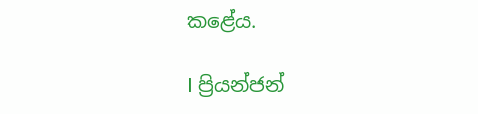කළේය.

I ප්‍රියන්ජන්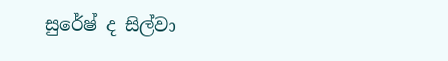සුරේෂ් ද සිල්වා